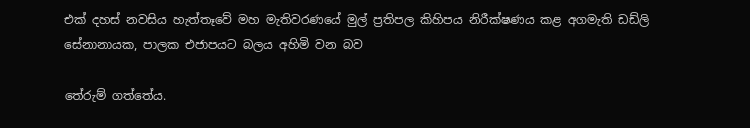එක් දහස් නවසිය හැත්තෑවේ මහ මැතිවරණයේ මුල් ප්‍රතිපල කිහිපය නිරීක්ෂණය කළ අගමැති ඩඩ්ලි සේනානායක, පාලක එජාපයට බලය අහිමි වන බව

තේරුම් ගත්තේය.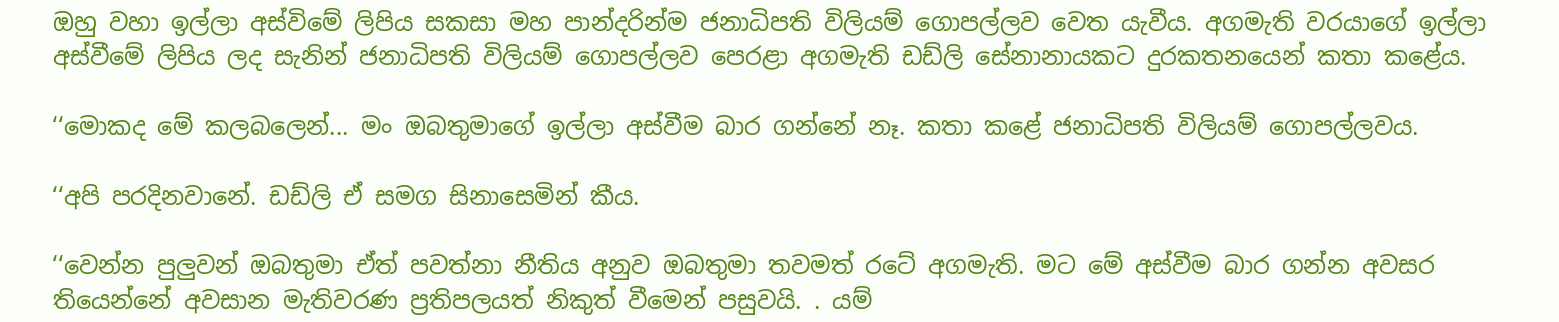ඔහු වහා ඉල්ලා අස්විමේ ලිපිය සකසා මහ පාන්දරින්ම ජනාධිපති විලියම් ගොපල්ලව වෙත යැවීය. අගමැති වරයාගේ ඉල්ලා අස්වීමේ ලිපිය ලද සැනින් ජනාධිපති විලියම් ගොපල්ලව පෙරළා අගමැති ඩඩ්ලි සේනානායකට දුරකතනයෙන් කතා කළේය.

‘‘මොකද මේ කලබලෙන්... මං ඔබතුමාගේ ඉල්ලා අස්වීම බාර ගන්නේ නෑ. කතා කළේ ජනාධිපති විලියම් ගොපල්ලවය.

‘‘අපි පරදිනවානේ. ඩඩ්ලි ඒ සමග සිනාසෙමින් කීය.

‘‘වෙන්න පුලුවන් ඔබතුමා ඒත් පවත්නා නීතිය අනුව ඔබතුමා තවමත් රටේ අගමැති. මට මේ අස්වීම බාර ගන්න අවසර තියෙන්නේ අවසාන මැතිවරණ ප්‍රතිපලයත් නිකුත් වීමෙන් පසුවයි. . යම්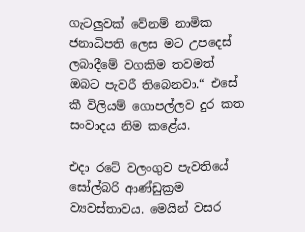ගැටලුවක් වේනම් නාමික ජනාධිපති ලෙස මට උපදෙස් ලබාදීමේ වගකිම තවමත්  ඔබට පැවරී තිබෙනවා.“ එසේ කී විලියම් ගොපල්ලව දුර කත සංවාදය නිම කළේය.

එදා රටේ වලංගුව පැවතියේ සෝල්බරි ආණ්ඩුක්‍රම ව්‍යවස්තාවය. මෙයින් වසර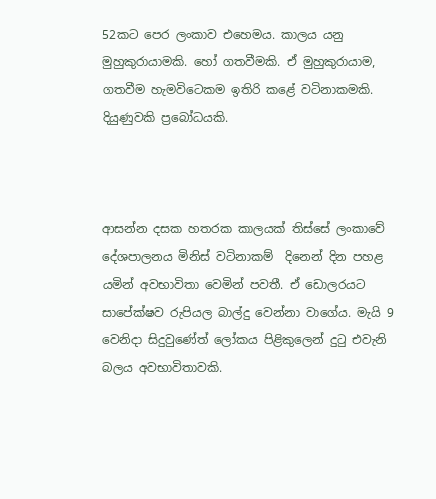52කට පෙර ලංකාව එහෙමය. කාලය යනු  මුහුකුරායාමකි. හෝ ගතවීමකි. ඒ මුහුකුරායාම, ගතවීම හැමවිටෙකම ඉතිරි කළේ වටිනාකමකි. දියුණුවකි ප්‍රබෝධයකි.



ආසන්න දසක හතරක කාලයක් තිස්සේ ලංකාවේ දේශපාලනය මිනිස් වටිනාකම්  දිනෙන් දින පහළ යමින් අවභාවිතා වෙමින් පවතී. ඒ ඩොලරයට සාපේක්ෂව රුපියල බාල්දු වෙන්නා වාගේය. මැයි 9 වෙනිදා සිදුවුණේත් ලෝකය පිළිකුලෙන් දුටු එවැනි බලය අවභාවිතාවකි.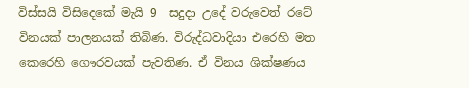විස්සයි විසිදෙකේ මැයි 9  සදුදා උදේ වරුවෙත් රටේ විනයක් පාලනයක් තිබිණ. විරුද්ධවාදියා එරෙහි මත කෙරෙහි ගෞරවයක් පැවතිණ. ඒ විනය ශික්ෂණය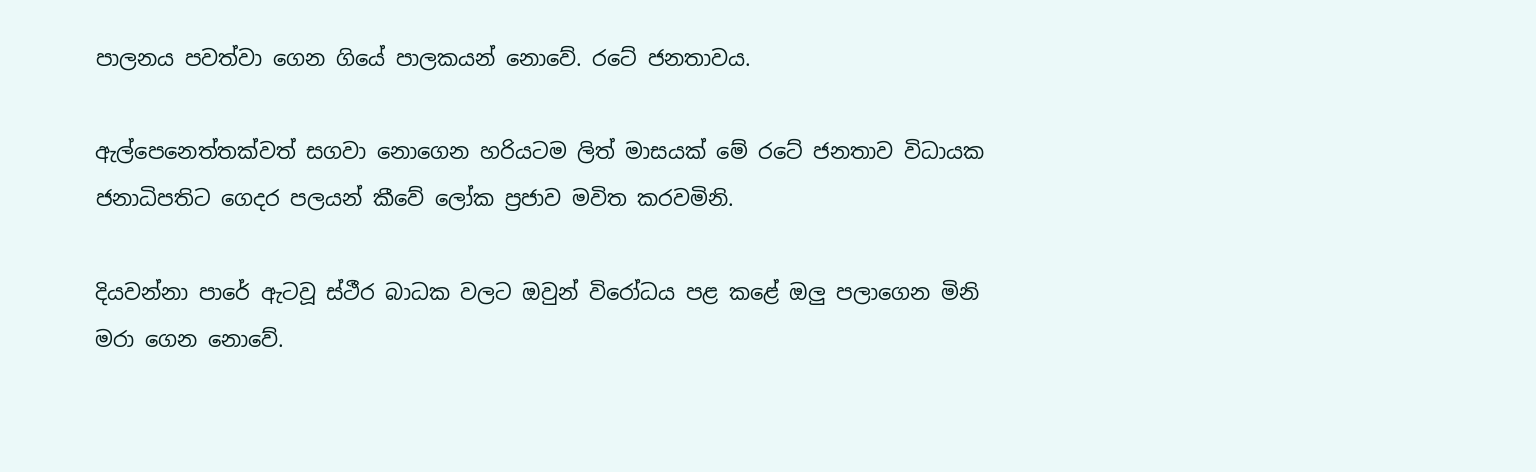පාලනය පවත්වා ගෙන ගියේ පාලකයන් නොවේ. රටේ ජනතාවය.

ඇල්පෙනෙත්තක්වත් සගවා නොගෙන හරියටම ලිත් මාසයක් මේ රටේ ජනතාව විධායක ජනාධිපතිට ගෙදර පලයන් කීවේ ලෝක ප්‍රජාව මවිත කරවමිනි.

දියවන්නා පාරේ ඇටවූ ස්ථීර බාධක වලට ඔවුන් විරෝධය පළ කළේ ඔලු පලාගෙන මිනි මරා ගෙන නොවේ.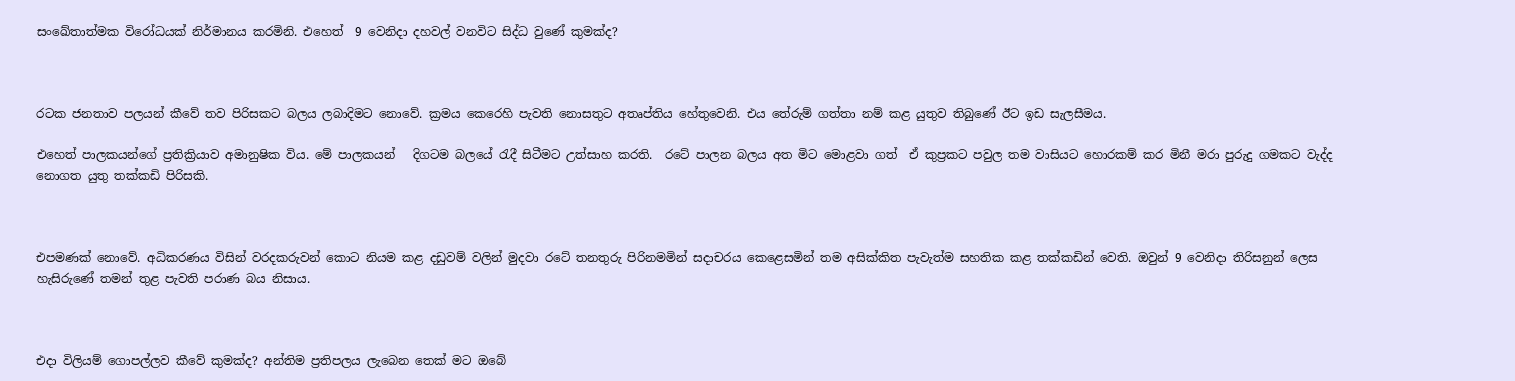සංඛේතාත්මක විරෝධයක් නිර්මානය කරමිනි. එහෙත්  9 වෙනිදා දහවල් වනවිට සිද්ධ වුණේ කුමක්ද?



රටක ජනතාව පලයන් කීවේ තව පිරිසකට බලය ලබාදිමට නොවේ. ක්‍රමය කෙරෙහි පැවති නොසතුට අතෘප්තිය හේතුවෙනි. එය තේරුම් ගත්තා නම් කළ යුතුව තිබුණේ ඊට ඉඩ සැලසීමය.

එහෙත් පාලකයන්ගේ ප්‍රතික්‍රියාව අමානුෂික විය. මේ පාලකයන්   දිගටම බලයේ රැදී සිටීමට උත්සාහ කරති.  රටේ පාලන බලය අත මිට මොළවා ගත්  ඒ කුප්‍රකට පවුල තම වාසියට හොරකම් කර මිනී මරා පුරුදු ගමකට වැද්ද නොගත යුතු තක්කඩි පිරිසකි.



එපමණක් නොවේ. අධිකරණය විසින් වරදකරුවන් කොට නියම කළ දඩුවම් වලින් මුදවා රටේ තනතුරු පිරිනමමින් සදාචරය කෙළෙසමින් තම අසික්කිත පැවැත්ම සහතික කළ තක්කඩින් වෙති. ඔවුන් 9 වෙනිදා තිරිසනුන් ලෙස හැසිරුණේ තමන් තුළ පැවති පරාණ බය නිසාය.



එදා විලියම් ගොපල්ලව කීවේ කුමක්ද? අන්තිම ප්‍රතිපලය ලැබෙන තෙක් මට ඔබේ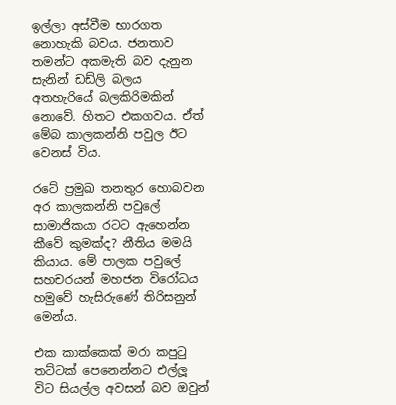ඉල්ලා අස්වීම භාරගත නොහැකි බවය. ජනතාව තමන්ට අකමැති බව දැනුන සැනින් ඩඩ්ලි බලය අතහැරියේ බලකිරිමකින් නොවේ. හිතට එකගවය. ඒත් මේබ කාලකන්නි පවුල ඊට වෙනස් විය.

රටේ ප්‍රමුඛ තනතුර හොබවන අර කාලකන්නි පවුලේ සාමාජිකයා රටට ඇහෙන්න කීවේ කුමක්ද? නීතිය මමයි කියාය. මේ පාලක පවුලේ සහචරයන් මහජන විරෝධය හමුවේ හැසිරුණේ තිරිසනුන් මෙන්ය.

එක කාක්කෙක් මරා කපුටු තට්ටක් පෙනෙන්නට එල්ලූ විට සියල්ල අවසන් බව ඔවුන්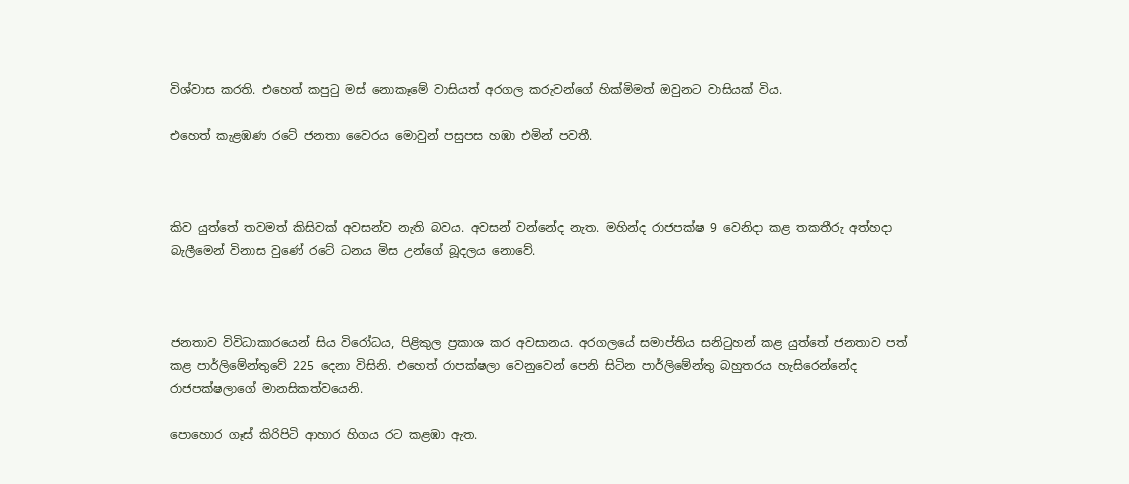විශ්වාස කරති. එහෙත් කපුටු මස් නොකෑමේ වාසියත් අරගල කරුවන්ගේ හික්මිමත් ඔවුනට වාසියක් විය.

එහෙත් කැළඹණ රටේ ජනතා වෛරය මොවුන් පසුපස හඹා එමින් පවතී.



කිව යුත්තේ තවමත් කිසිවක් අවසන්ව නැති බවය. අවසන් වන්නේද නැත. මහින්ද රාජපක්ෂ 9 වෙනිදා කළ තකතීරු අත්හදා බැලීමෙන් විනාස වුණේ රටේ ධනය මිස උන්ගේ බූදලය නොවේ.



ජනතාව විවිධාකාරයෙන් සිය විරෝධය, පිළිකුල ප්‍රකාශ කර අවසානය. අරගලයේ සමාප්තිය සනිටුහන් කළ යුත්තේ ජනතාව පත් කළ පාර්ලිමේන්තුවේ 225 දෙනා විසිනි. එහෙත් රාපක්ෂලා වෙනුවෙන් පෙනි සිටින පාර්ලිමේන්තු බහුතරය හැසිරෙන්නේද රාජපක්ෂලාගේ මානසිකත්වයෙනි.

පොහොර ගෑස් කිරිපිටි ආහාර හිගය රට කළඹා ඇත.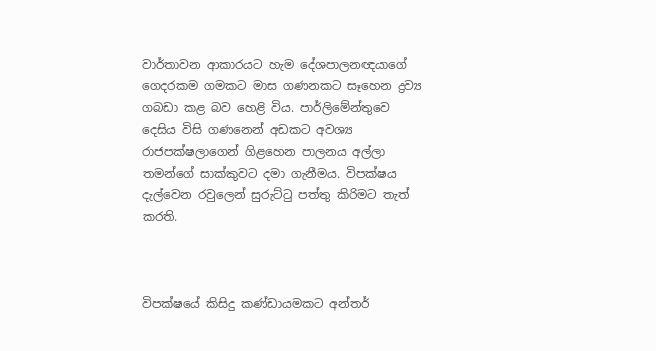වාර්තාවන ආකාරයට හැම දේශපාලනඥයාගේ ගෙදරකම ගමකට මාස ගණනකට සෑහෙන ද්‍රව්‍ය ගබඩා කළ බව හෙළි විය. පාර්ලිමේන්තුව‍ෙ දෙසිය විසි ගණනෙන් අඩකට අවශ්‍ය රාජපක්ෂලාගෙන් ගිළහෙන පාලනය අල්ලා තමන්ගේ සාක්කුවට දමා ගැනීමය. විපක්ෂය දැල්වෙන රවුලෙන් සුරුට්ටු පත්තු කිරිමට තැත් කරති.



විපක්ෂයේ කිසිදු කණ්ඩායමකට අන්තර්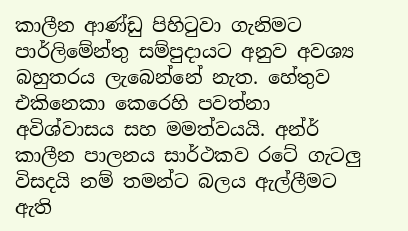කාලීන ආණ්ඩු පිහිටුවා ගැනිමට පාර්ලිමේන්තු සම්පුදායට අනුව අවශ්‍ය බහුතරය ලැබෙන්නේ නැත. හේතුව එකිනෙකා කෙරෙහි පවත්නා අවිශ්වාසය සහ මමත්වයයි. අන්ර් කාලීන පාලනය සාර්ථකව රටේ ගැටලු විසදයි නම් තමන්ට බලය ඇල්ලීමට ඇති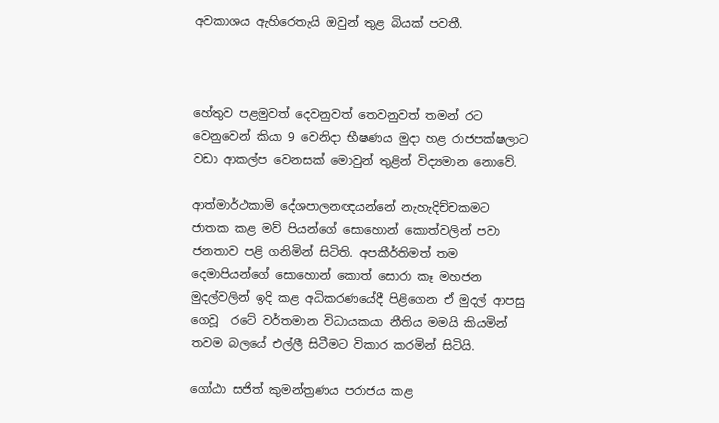අවකාශය ඇහිරෙතැයි ඔවුන් තුළ බියක් පවතී.



හේතුව පළමුවත් දෙවනුවත් තෙවනුවත් තමන් රට වෙනුවෙන් කියා 9 වෙනිදා භීෂණය මුදා හළ රාජපක්ෂලාට වඩා ආකල්ප වෙනසක් මොවුන් තුළින් විද්‍යමාන නොවේ.

ආත්මාර්ථකාමි දේශපාලනඥයන්නේ නැහැදිච්චකමට ජාතක කළ මව් පියන්ගේ සොහොන් කොත්වලින් පවා ජනතාව පළි ගනිමින් සිටිති. අපකීර්තිමත් තම දෙමාපියන්ගේ සොහොන් කොත් සොරා කෑ මහජන මුදල්වලින් ඉදි කළ අධිකරණයේදී පිළිගෙන ඒ මුදල් ආපසු ගෙවූ  රටේ වර්තමාන විධායකයා නීතිය මමයි කියමින් තවම බලයේ එල්ලී සිටීමට විකාර කරමින් සිටියි.

ගෝඨා සජිත් කුමන්ත්‍රණය පරාජය කළ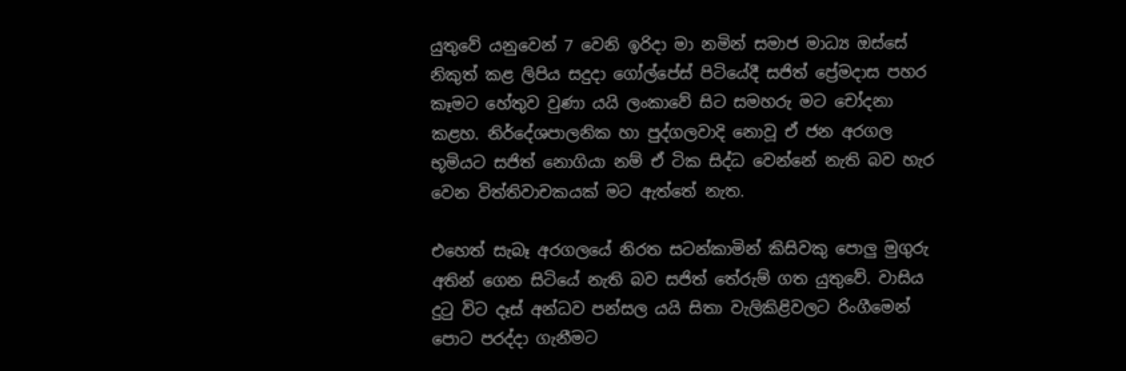යුතුවේ යනුවෙන් 7 වෙනි ඉරිදා මා නමින් සමාජ මාධ්‍ය ඔස්සේ නිකුත් කළ ලිපිය සදුදා ගෝල්පේස් පිටියේදී සජිත් ප්‍රේමදාස පහර කෑමට හේතුව වුණා යයි ලංකාවේ සිට සමහරු මට චෝදනා කළහ. නිර්දේශපාලනික හා පුද්ගලවාදි නොවූ ඒ ජන අරගල භූමියට සජිත් නොගියා නම් ඒ ටික සිද්ධ වෙන්නේ නැති බව හැර වෙන විත්තිවාචකයක් මට ඇත්තේ නැත.

එහෙත් සැබෑ අරගලයේ නිරත සටන්කාමින් කිසිවකු පොලු මුගුරු අතින් ගෙන සිටියේ නැති බව සජිත් තේරුම් ගත යුතුවේ. වාසිය දුටු විට දෑස් අන්ධව පන්සල යයි සිතා වැලිකිළිවලට රිංගීමෙන් පොට පරද්දා ගැනීමට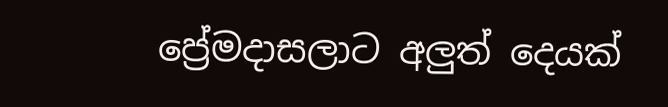ප්‍රේමදාසලාට අලුත් දෙයක්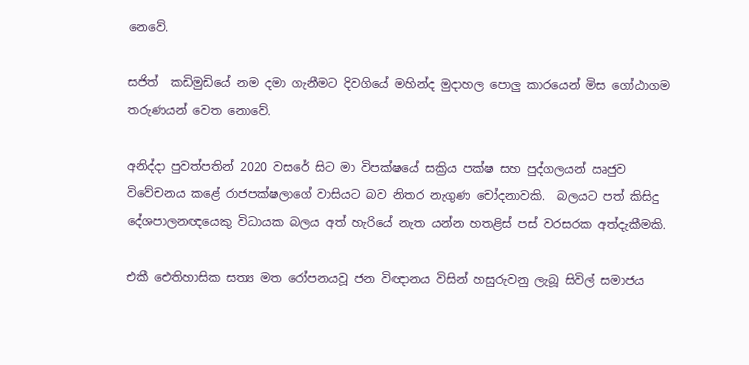නෙවේ.

සජිත්  කඩිමුඩියේ නම දමා ගැනීමට දිවගියේ මහින්ද මුදාහල පොලු කාරයෙන් මිස ගෝඨාගම  තරුණයන් වෙත නොවේ.

අනිද්දා පුවත්පතින් 2020 වසරේ සිට මා විපක්ෂයේ සක්‍රිය පක්ෂ සහ පුද්ගලයන් ඍජුව විවේචනය කළේ රාජපක්ෂලාගේ වාසියට බව නිතර නැගුණ චෝදනාවකි.  බලයට පත් කිසිදු දේශපාලනඥයෙකු විධායක බලය අත් හැරියේ නැත යන්න හතළිස් පස් වරසරක අත්දැකීමකි.

එකී ඓතිහාසික සත්‍ය මත රෝපනයවූ ජන විඥානය විසින් හසුරුවනු ලැබූ සිවිල් සමාජය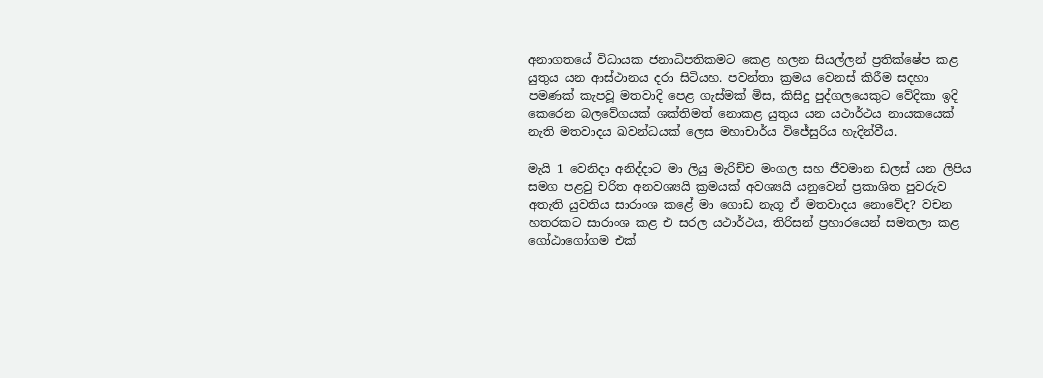අනාගතයේ විධායක ජනාධිපතිකමට කෙළ හලන සියල්ලන් ප්‍රතික්ෂේප කළ යුතුය යන ආස්ථානය දරා සිටියහ. පවන්තා ක්‍රමය වෙනස් කිරීම සදහා පමණක් කැපවූ මතවාදි පෙළ ගැස්මක් මිස, කිසිදු පුද්ගලයෙකුට වේදිකා ඉදි කෙරෙන බලවේගයක් ශක්තිමත් නොකළ යුතුය යන යථාර්ථය නායකයෙක් නැති මතවාදය ඛවන්ධයක් ලෙස මහාචාර්ය විජේසුරිය හැදින්වීය.

මැයි 1 වෙනිදා අනිද්දාට මා ලියු මැරිච්ච මංගල සහ ජීවමාන ඩලස් යන ලිපිය සමග පළවු චරිත අනවශ්‍යයි ක්‍රමයක් අවශ්‍යයි යනුවෙන් ප්‍රකාශිත පුවරුව අතැති යුවතිය සාරාංශ කළේ මා ගොඩ නැගූ ඒ මතවාදය නොවේද? වචන හතරකට සාරාංශ කළ එ සරල යථාර්ථය, තිරිසන් ප්‍රහාරයෙන් සමතලා කළ ගෝඨාගෝගම එක්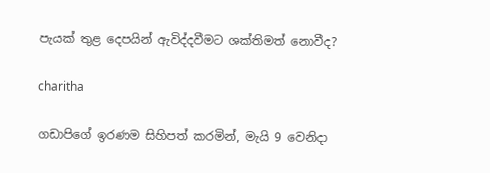පැයක් තුළ දෙපයින් ඇවිද්දවීමට ශක්තිමත් නොවීද?

charitha

ගඩාපිගේ ඉරණම සිහිපත් කරමින්, මැයි 9 වෙනිදා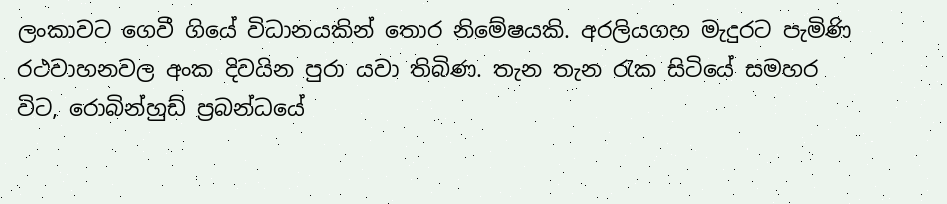ලංකාවට ගෙවී ගියේ විධානයකින් තොර නිමේෂයකි. අරලියගහ මැදුරට පැමිණි රථවාහනවල අංක දිවයින පුරා යවා තිබිණ. තැන තැන රැක සිටියේ සමහර විට, රොබින්හුඩ් ප්‍රබන්ධයේ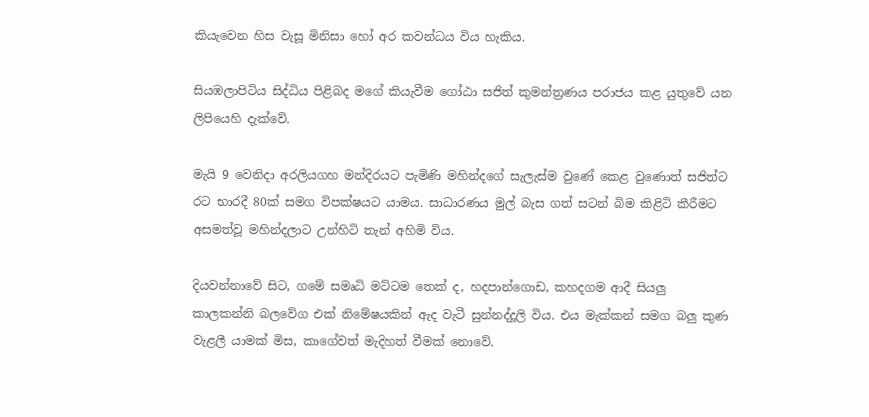කියැවෙන හිස වැසූ මිනිසා හෝ අර කවන්ධය විය හැකිය.

සියඹලාපිටිය සිද්ධිය පිළිබද මගේ කියැවීම ගෝඨා සජිත් කුමන්ත්‍රණය පරාජය කළ යුතුවේ යන ලිපියෙහි දැක්වේ.

මැයි 9 වෙනිදා අරලියගහ මන්දිරයට පැමිණි මහින්දගේ සැලැස්ම වුණේ කෙළ වුණොත් සජිත්ට රට භාරදී 80ක් සමග විපක්ෂයට යාමය. සාධාරණය මුල් බැස ගත් සටන් බිම කිළිටි කීරීමට අසමත්වූ මහින්දලාට උන්හිටි තැන් අහිමි විය.

දියවන්නාවේ සිට, ගමේ සමෘධි මට්ටම තෙක් ද, හදපාන්ගොඩ, කහදගම ආදී සියලු කාලකන්නි බලවේග එක් නිමේෂයකින් ඇද වැටී සුන්නද්දූලි විය. එය මැක්කන් සමග බලු කුණ වැළලී යාමක් මිස, කාගේවත් මැදිහත් වීමක් නොවේ.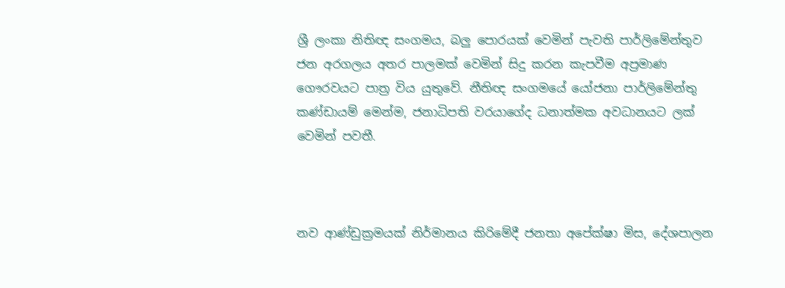ශ්‍රී ලංකා නිතිඥ සංගමය, බලු පොරයක් වෙමින් පැවති පාර්ලිමේන්තුව ජන අරගලය අතර පාලමක් වෙමින් සිදු කරන කැපවීම අප්‍රමාණ ගෞරවයට පාත්‍ර විය යුතුවේ. නීතිඥ සංගමයේ යෝජනා පාර්ලිමේන්තු කණ්ඩායම් මෙන්ම, ජනාධිපති වරයාගේද ධනාත්මක අවධානයට ලක් වෙමින් පවතී.



නව ආණ්ඩුක්‍රමයක් නිර්මානය කිරිමේදී ජනතා අපේක්ෂා මිස, දේශපාලන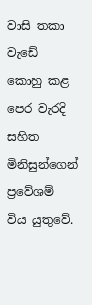වාසි තකා වැඩේ  කොහු කළ පෙර වැරදි සහිත මිනිසුන්ගෙන් ප්‍රවේශම් විය යුතුවේ.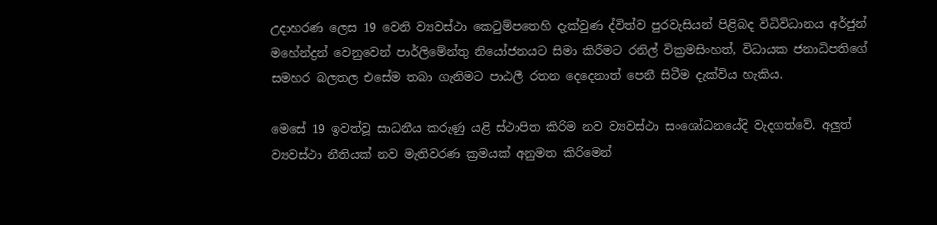උදාහරණ ලෙස 19 වෙනි ව්‍යවස්ථා කෙටුම්පතෙහි දැක්වුණ ද්විත්ව පුරවැසියන් පිළිබද විධිවිධානය අර්ජුන් මහේන්ද්‍රන් වෙනුවෙන් පාර්ලිමේන්තු නියෝජනයට සිමා කිරීමට රනිල් වික්‍රමසිංහත්, විධායක ජනාධිපතිගේ සමහර බලතල එසේම තබා ගැනිමට පාඨලී රතන දෙදෙනාත් පෙනී සිටීම දැක්විය හැකිය.

මෙසේ 19 ඉවත්වූ සාධනීය කරුණු යළි ස්ථාපිත කිරිම නව ව්‍යවස්ථා සංශෝධනයේදි වැදගත්වේ. අලුත් ව්‍යවස්ථා නීතියක් නව මැතිවරණ ක්‍රමයක් අනුමත කිරිමෙන්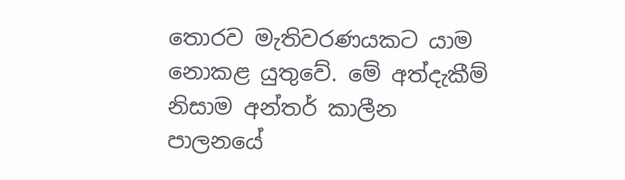තොරව මැතිවරණයකට යාම නොකළ යුතුවේ. මේ අත්දැකීම් නිසාම අන්තර් කාලීන පාලනයේ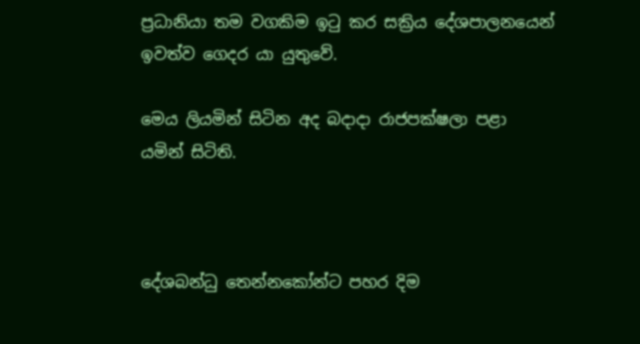ප්‍රධානියා තම වගකිම ඉටු කර සක්‍රිය දේශපාලනයෙන් ඉවත්ව ගෙදර යා යුතුවේ.

මෙය ලියමින් සිටින අද බදාදා රාජපක්ෂලා පළා යමින් සිටිති.



දේශබන්ධු තෙන්නකෝන්ට පහර දිම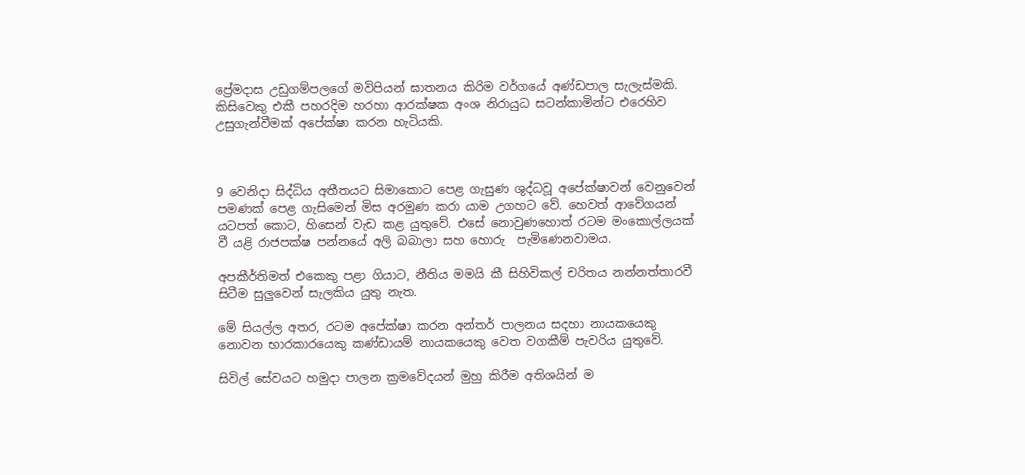ප්‍රේමදාස උඩුගම්පලගේ මවිපියන් ඝාතනය කිරිම වර්ගයේ අණ්ඩපාල සැලැස්මකි. කිසිවෙකු එකී පහරදිම හරහා ආරක්ෂක අංශ නිරායුධ සටන්කාමින්ට එරෙහිව උසුගැන්වීමක් අපේක්ෂා කරන හැටියකි.



9 වෙනිදා සිද්ධිය අතීතයට සිමාකොට පෙළ ගැසුණ ශුද්ධවූ අපේක්ෂාවන් වෙනුවෙන් පමණක් පෙළ ගැසිමෙන් මිස අරමුණ කරා යාම උගහට වේ. හෙවත් ආවේගයන් යටපත් කොට, හිසෙන් වැඩ කළ යුතුවේ. එසේ නොවුණහොත් රටම මංකොල්ලයක් වී යළි රාජපක්ෂ පන්නයේ අලි බබාලා සහ හොරු  පැමිණෙනවාමය.

අපකීර්තිමත් එකෙකු පළා ගියාට, නීතිය මමයි කී සිහිවිකල් චරිතය නන්නත්තාරවී සිටීම සුලුවෙන් සැලකිය යුතු නැත.

මේ සියල්ල අතර, රටම අපේක්ෂා කරන අන්තර් පාලනය සදහා නායකයෙකු නොවන භාරකාරයෙකු කණ්ඩායම් නායකයෙකු වෙත වගකීම් පැවරිය යුතුවේ.

සිවිල් සේවයට හමුදා පාලන ක්‍රමවේදයන් මුහු කිරීම අතිශයින් ම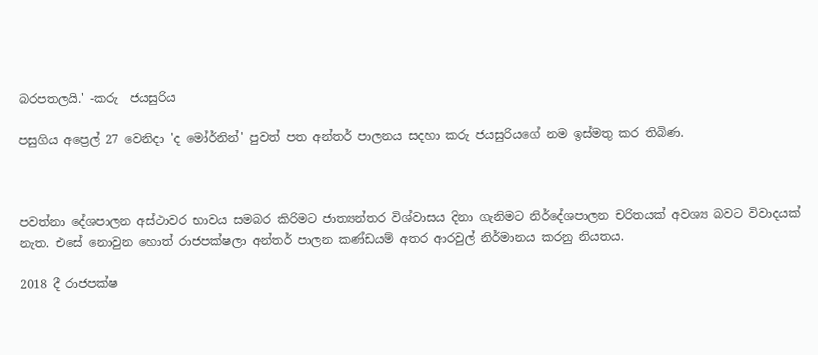බරපතලයි.' -කරු  ජයසුරිය

පසුගිය අප්‍රෙල් 27 වෙනිදා 'ද මෝර්නින්' පුවත් පත අන්තර් පාලනය සදහා කරු ජයසුරියගේ නම ඉස්මතු කර තිබිණ.



පවත්නා දේශපාලන අස්ථාවර භාවය සමබර කිරිමට ජාත්‍යන්තර විශ්වාසය දිනා ගැනිමට නිර්දේශපාලන චරිතයක් අවශ්‍ය බවට විවාදයක් නැත. එසේ නොවුන හොත් රාජපක්ෂලා අන්තර් පාලන කණ්ඩයම් අතර ආරවුල් නිර්මානය කරනු නියතය.

2018 දී රාජපක්ෂ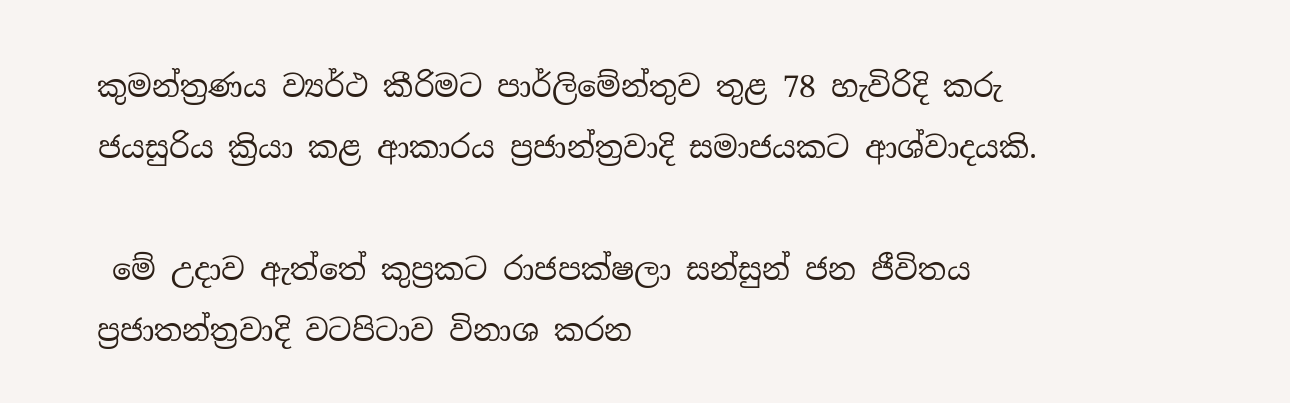කුමන්ත්‍රණය ව්‍යර්ථ කීරිමට පාර්ලිමේන්තුව තුළ 78 හැවිරිදි කරු ජයසුරිය ක්‍රියා කළ ආකාරය ප්‍රජාන්ත්‍රවාදි සමාජයකට ආශ්වාදයකි.

 මේ උදාව ඇත්තේ කුප්‍රකට රාජපක්ෂලා සන්සුන් ජන ජීවිතය ප්‍රජාතන්ත්‍රවාදි වටපිටාව විනාශ කරන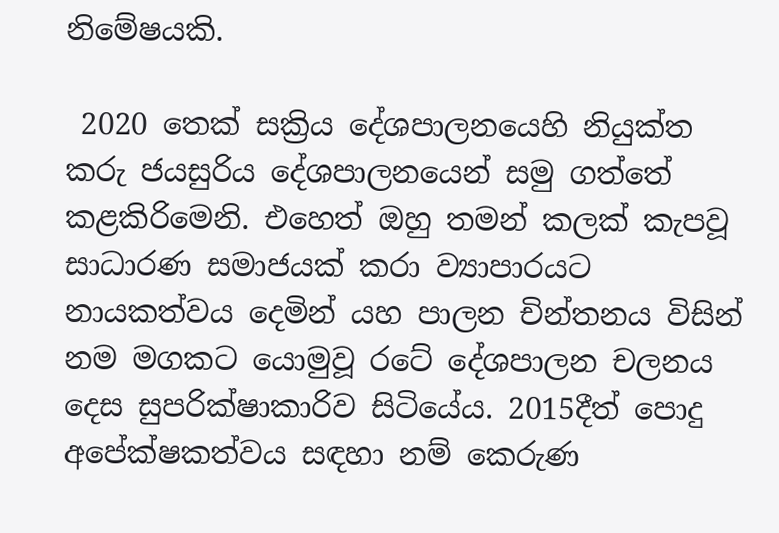නිමේෂයකි.

 2020 තෙක් සක්‍රිය දේශපාලනයෙහි නියුක්ත කරු ජයසුරිය දේශපාලනයෙන් සමු ගත්තේ කළකිරිමෙනි. එහෙත් ඔහු තමන් කලක් කැපවූ සාධාරණ සමාජයක් කරා ව්‍යාපාරයට නායකත්වය දෙමින් යහ පාලන චින්තනය විසින් නම මගකට යොමුවූ රටේ දේශපාලන චලනය දෙස සුපරික්ෂාකාරිව සිටියේය. 2015දීත් පොදු අපේක්ෂකත්වය සඳහා නම් කෙරුණ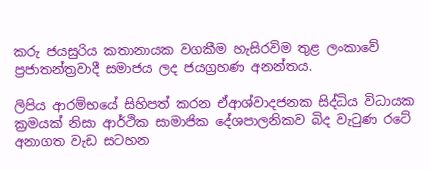කරු ජයසුරිය කතානායක වගකීම හැසිරවිම තුළ ලංකාවේ ප්‍රජාතන්ත්‍රවාදී සමාජය ලද ජයග්‍රහණ අනන්තය.

ලිපිය ආරම්භයේ සිහිපත් කරන ඒආශ්වාදජනක සිද්ධිය විධායක ක්‍රමයක් නිසා ආර්ථික සාමාජික දේශපාලනිකව බිද වැටුණ රටේ අනාගත වැඩ සටහන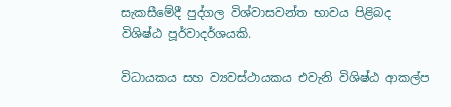සැකසීමේදී පුද්ගල විශ්වාසවන්ත භාවය පිළිබද  විශිෂ්ඨ පූර්වාදර්ශයකි.

විධායකය සහ ව්‍යවස්ථායකය එවැනි විශිෂ්ඨ ආකල්ප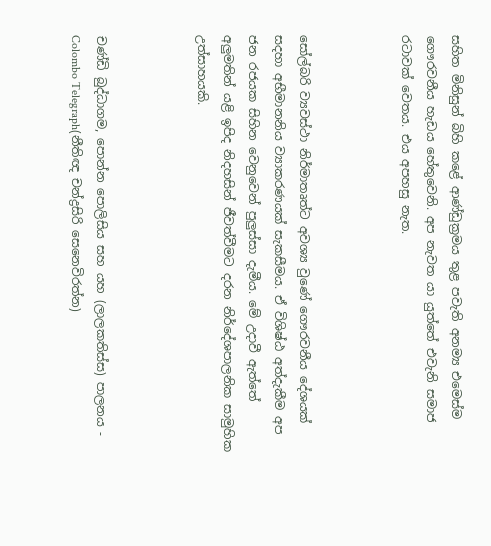සහිත මිනිසුන් බිහි කළේ ආණ්ඩුක්‍රමය තුළ පවැති අනම්‍ය එමෙස්ම ගෞරවනීය හැඩය හේතුවෙනි. අප නැවත යා යුත්තේ එවැනි සමාජ රටාවක් වෙතය. එය අපහසු නැත.



සෝල්බරි ව්‍යවස්ථා නිර්මාතෘත්ට අවශ්‍ය වුණේ ගෞරවනීය දේශයක් සදහා අභීමානනිය ව්‍යාකරණයක් සැකසීමය. ඒ විශිෂ්ඨ අත්දැකීම අප ජන රජයක සිහින වෙනුවෙන් පුලුස්සා දැමීය. මේ උදාවී ඇත්තේ අලුමතින් යළි ඉපිද නිදහසින් ජීවත්වීමට දරන නිර්දේශපාලනික සාමුහික උත්සාහයකි.



චණ්ඩි බුද්ධාගම, පොන්න පොලිසිය සහ යහ (ලාලකතිස්ස) පාලනය - Colombo Telegraph(නීතිඥ චන්ද්‍රසිරි සෙනෙවිරත්න)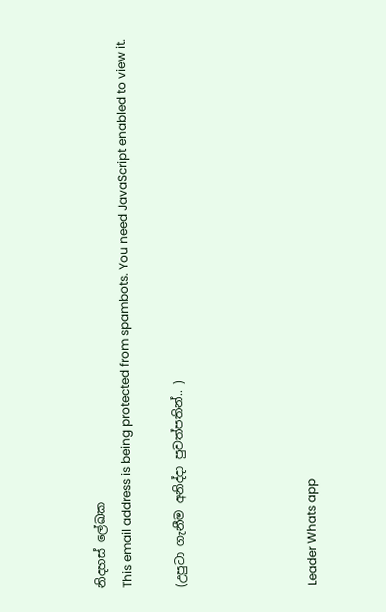නිදහස් ලේඛක
This email address is being protected from spambots. You need JavaScript enabled to view it.

(උපුටා ගැනීම අනිද්දා පුවත්පතින්.. )




Leader Whats app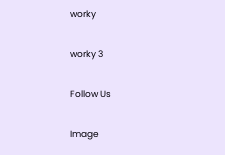worky

worky 3

Follow Us

Image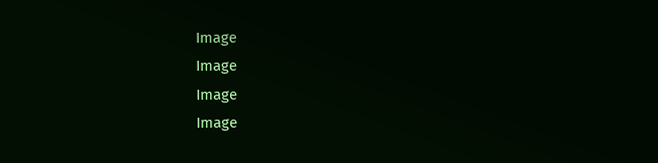Image
Image
Image
Image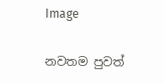Image

නවතම පුවත්